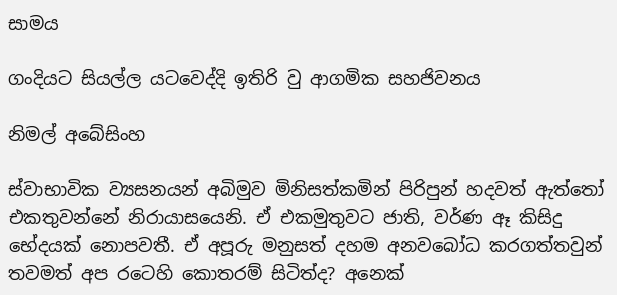සාමය

ගංදියට සියල්ල යටවෙද්දි ඉතිරි වු ආගමික සහජිවනය

නිමල් අබේසිංහ

ස්වාභාවික ව්‍යසනයන් අබිමුව මිනිසත්කමින් පිරිපුන් හදවත් ඇත්තෝ එකතුවන්නේ නිරායාසයෙනි. ඒ එකමුතුවට ජාති, වර්ණ ඈ කිසිදු භේදයක් නොපවතී. ඒ අපූරු මනුසත් දහම අනවබෝධ කරගත්තවුන් තවමත් අප රටෙහි කොතරම් සිටිත්ද? අනෙක්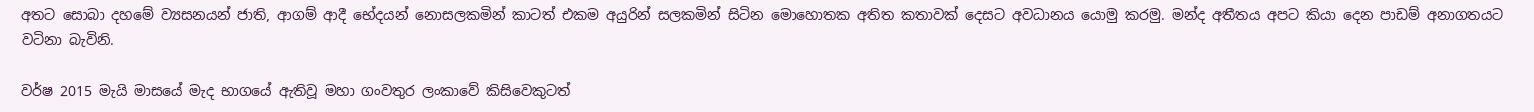අතට සොබා දහමේ ව්‍යසනයන් ජාති, ආගම් ආදී භේදයන් නොසලකමින් කාටත් එකම අයුරින් සලකමින් සිටින මොහොතක අතිත කතාවක් දෙසට අවධානය යොමු කරමු. මන්ද අතීතය අපට කියා දෙන පාඩම් අනාගතයට වටිනා බැවිනි.

වර්ෂ 2015 මැයි මාසයේ මැද භාගයේ ඇතිවූ මහා ගංවතුර ලංකාවේ කිසිවෙකුටත්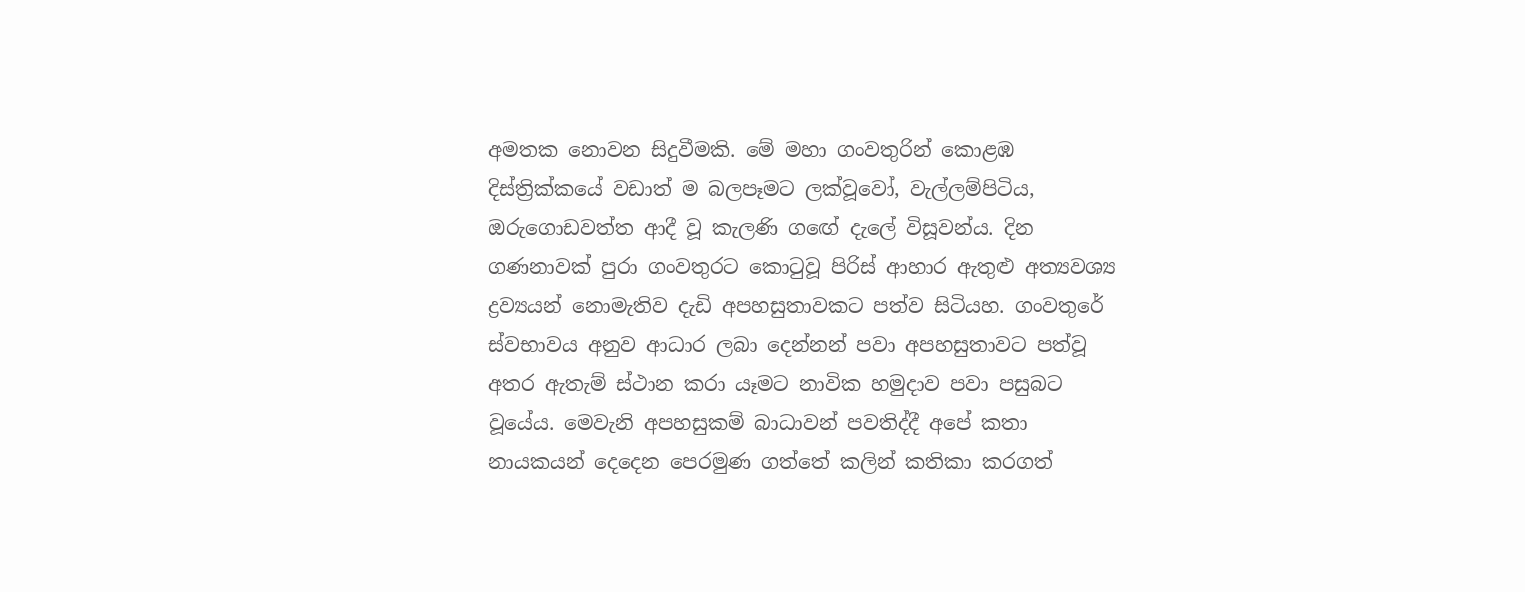අමතක නොවන සිදුවීමකි. මේ මහා ගංවතුරින් කොළඹ දිස්ත්‍රික්කයේ වඩාත් ම බලපෑමට ලක්වූවෝ, වැල්ලම්පිටිය, ඔරුගොඩවත්ත ආදී වූ කැලණි ගඟේ දැලේ විසූවන්ය. දින ගණනාවක් පුරා ගංවතුරට කොටුවූ පිරිස් ආහාර ඇතුළු අත්‍යවශ්‍ය ද්‍රව්‍යයන් නොමැතිව දැඩි අපහසුතාවකට පත්ව සිටියහ. ගංවතුරේ ස්වභාවය අනුව ආධාර ලබා දෙන්නන් පවා අපහසුතාවට පත්වූ අතර ඇතැම් ස්ථාන කරා යෑමට නාවික හමුදාව පවා පසුබට වූයේය. මෙවැනි අපහසුකම් බාධාවන් පවතිද්දී අපේ කතා නායකයන් දෙදෙන පෙරමුණ ගත්තේ කලින් කතිකා කරගත්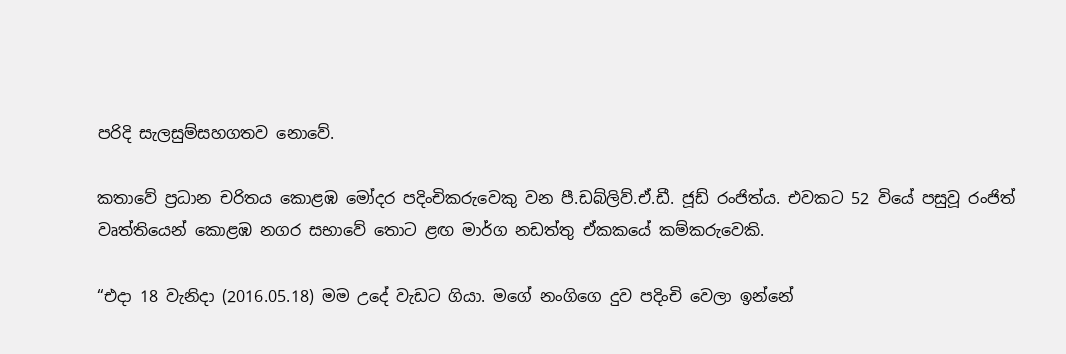පරිදි සැලසුම්සහගතව නොවේ.

කතාවේ ප්‍රධාන චරිතය කොළඹ මෝදර පදිංචිකරුවෙකු වන පී.ඩබ්ලිව්.ඒ.ඩී. ජූඩ් රංජිත්ය. එවකට 52 වියේ පසුවූ රංජිත් වෘත්තියෙන් කොළඹ නගර සභාවේ තොට ළඟ මාර්ග නඩත්තු ඒකකයේ කම්කරුවෙකි.

“එදා 18 වැනිදා (2016.05.18) මම උදේ වැඩට ගියා. මගේ නංගිගෙ දුව පදිංචි වෙලා ඉන්නේ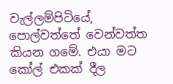වැල්ලම්පිටියේ, පොල්වත්තේ වෙන්වත්ත කියන ගමේ. එයා මට කෝල් එකක් දීල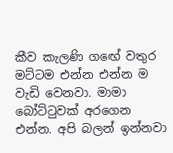කීව කැලණි ගඟේ වතුර මට්ටම එන්න එන්න ම වැඩි වෙනවා. මාමා බෝට්ටුවක් අරගෙන එන්න. අපි බලන් ඉන්නවා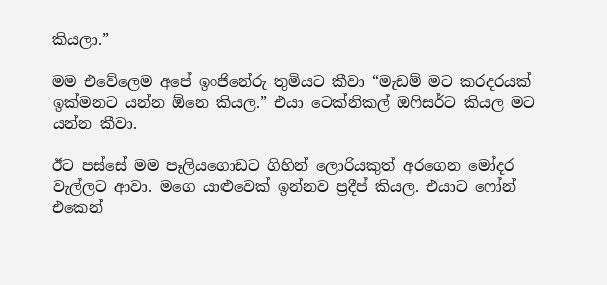කියලා.”

මම එවේලෙම අපේ ඉංජිනේරු තුමියට කීවා “මැඩම් මට කරදරයක් ඉක්මනට යන්න ඕනෙ කියල.” එයා ටෙක්නිකල් ඔෆිසර්ට කියල මට යන්න කීවා.

ඊට පස්සේ මම පෑලියගොඩට ගිහින් ලොරියකුත් අරගෙන මෝදර වැල්ලට ආවා. මගෙ යාළුවෙක් ඉන්නව ප්‍රදීප් කියල. එයාට ෆෝන් එකෙන්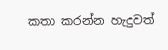කතා කරන්න හැදුවත්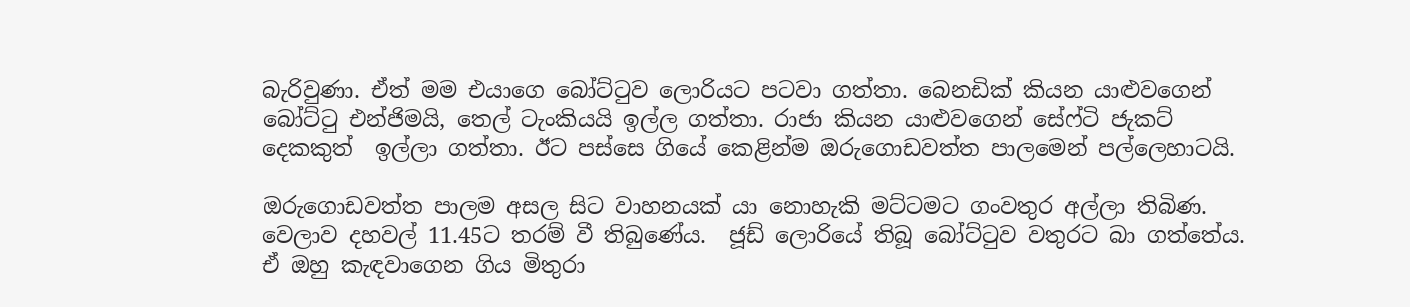බැරිවුණා. ඒත් මම එයාගෙ බෝට්ටුව ලොරියට පටවා ගත්තා. බෙනඩික් කියන යාළුවගෙන් බෝට්ටු එන්ජිමයි, තෙල් ටැංකියයි ඉල්ල ගත්තා. රාජා කියන යාළුවගෙන් සේෆ්ටි ජැකට් දෙකකුත්  ඉල්ලා ගත්තා. ඊට පස්සෙ ගියේ කෙළින්ම ඔරුගොඩවත්ත පාලමෙන් පල්ලෙහාටයි.

ඔරුගොඩවත්ත පාලම අසල සිට වාහනයක් යා නොහැකි මට්ටමට ගංවතුර අල්ලා තිබිණ. වෙලාව දහවල් 11.45ට තරම් වී තිබුණේය.  ජූඩ් ලොරියේ තිබූ බෝට්ටුව වතුරට බා ගත්තේය. ඒ ඔහු කැඳවාගෙන ගිය මිතුරා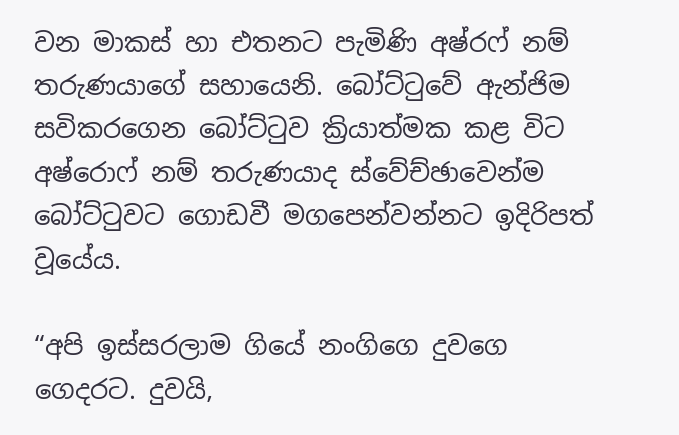වන මාකස් හා එතනට පැමිණි අෂ්රෆ් නම් තරුණයාගේ සහායෙනි. බෝට්ටුවේ ඇන්ජිම සවිකරගෙන බෝට්ටුව ක්‍රියාත්මක කළ විට අෂ්රොෆ් නම් තරුණයාද ස්වේච්ඡාවෙන්ම බෝට්ටුවට ගොඩවී මගපෙන්වන්නට ඉදිරිපත් වූයේය.

“අපි ඉස්සරලාම ගියේ නංගිගෙ දුවගෙ ගෙදරට. දුවයි,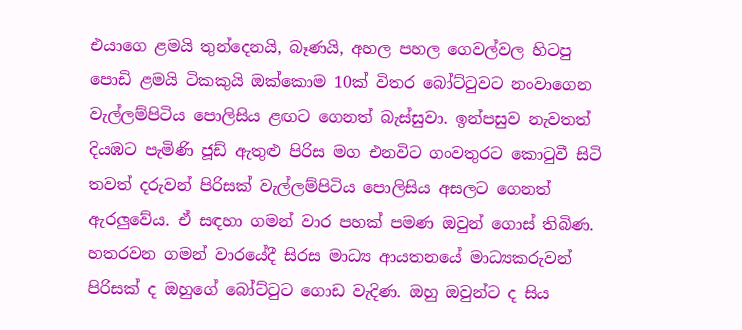එයාගෙ ළමයි තුන්දෙනයි, බෑණයි, අහල පහල ගෙවල්වල හිටපු පොඩි ළමයි ටිකකුයි ඔක්කොම 10ක් විතර බෝට්ටුවට නංවාගෙන වැල්ලම්පිටිය පොලිසිය ළඟට ගෙනත් බැස්සුවා. ඉන්පසුව නැවතත් දියඹට පැමිණි ජූඩ් ඇතුළු පිරිස මග එනවිට ගංවතුරට කොටුවී සිටි තවත් දරුවන් පිරිසක් වැල්ලම්පිටිය පොලිසිය අසලට ගෙනත් ඇරලුවේය. ඒ සඳහා ගමන් වාර පහක් පමණ ඔවුන් ගොස් තිබිණ. හතරවන ගමන් වාරයේදී සිරස මාධ්‍ය ආයතනයේ මාධ්‍යකරුවන් පිරිසක් ද ඔහුගේ බෝට්ටුට ගොඩ වැදිණ. ඔහු ඔවුන්ට ද සිය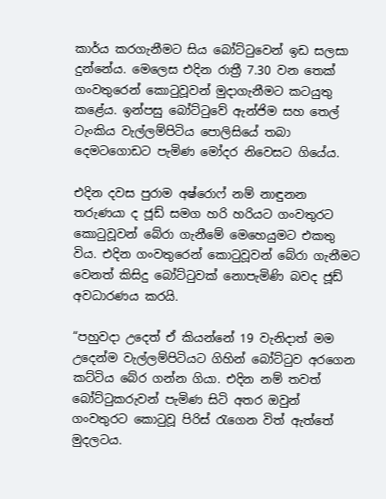කාර්ය කරගැනීමට සිය බෝට්ටුවෙන් ඉඩ සලසා දුන්නේය. මෙලෙස එදින රාත්‍රී 7.30 වන තෙක් ගංවතුරෙන් කොටුවූවන් මුදාගැනීමට කටයුතු කළේය. ඉන්පසු බෝට්ටුවේ ඇන්ජිම සහ තෙල් ටැංකිය වැල්ලම්පිටිය පොලිසියේ තබා දෙමටගොඩට පැමිණ මෝදර නිවෙසට ගියේය.

එදින දවස පුරාම අෂ්රොෆ් නම් නාඳුනන තරුණයා ද ජූඩ් සමග හරි හරියට ගංවතුරට කොටුවූවන් බේරා ගැනීමේ මෙහෙයුමට එකතු විය. එදින ගංවතුරෙන් කොටුවූවන් බේරා ගැනීමට වෙනත් කිසිදු බෝට්ටුවක් නොපැමිණි බවද ජූඩ් අවධාරණය කරයි.

“පහුවදා උදෙත් ඒ කියන්නේ 19 වැනිදාත් මම උදෙන්ම වැල්ලම්පිටියට ගිහින් බෝට්ටුව අරගෙන කට්ටිය බේර ගන්න ගියා. එදින නම් තවත් බෝට්ටුකරුවන් පැමිණ සිටි අතර ඔවුන් ගංවතුරට කොටුවූ පිරිස් රැගෙන විත් ඇත්තේ මුදලටය.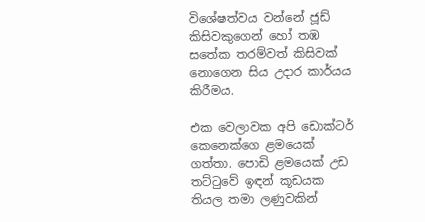විශේෂත්වය වන්නේ ජූඩ් කිසිවකුගෙන් හෝ තඹ සතේක තරම්වත් කිසිවක් නොගෙන සිය උදාර කාර්යය කිරීමය.

එක වෙලාවක අපි ඩොක්ටර් කෙනෙක්ගෙ ළමයෙක් ගත්තා. පොඩි ළමයෙක් උඩ තට්ටුවේ ඉඳන් කූඩයක තියල තමා ලණුවකින්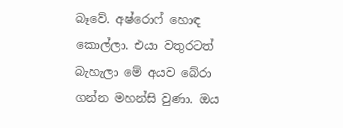බෑවේ. අෂ්රොෆ් හොඳ කොල්ලා. එයා වතුරටත් බැහැලා මේ අයව බේරා ගන්න මහන්සි වුණා. ඔය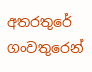අතරතුරේ ගංවතුරෙන්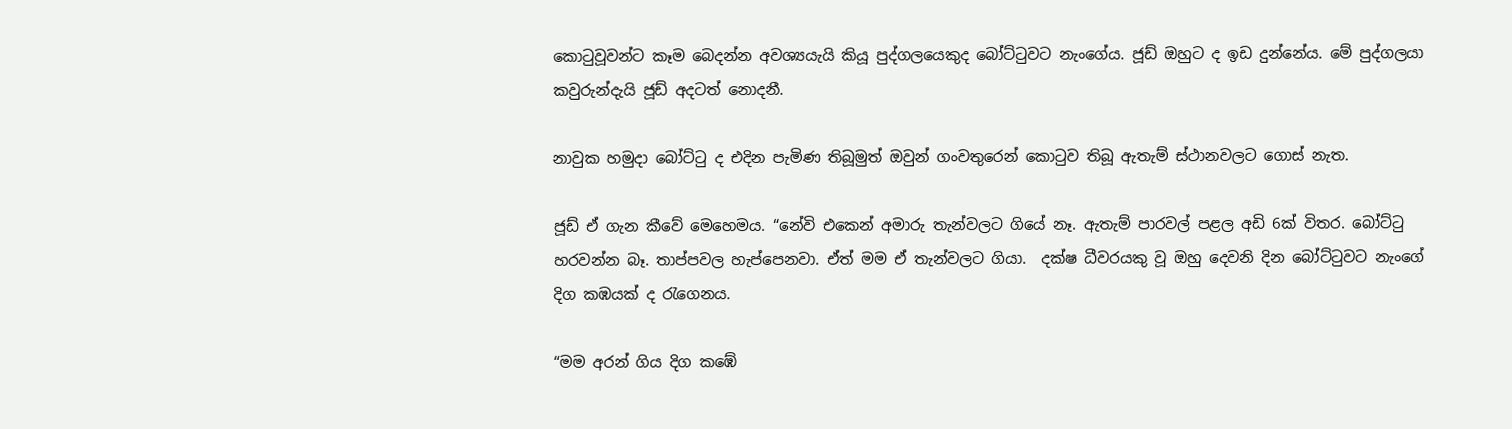කොටුවූවන්ට කෑම බෙදන්න අවශ්‍යයැයි කියූ පුද්ගලයෙකුද බෝට්ටුවට නැංගේය. ජූඩ් ඔහුට ද ඉඩ දුන්නේය. මේ පුද්ගලයා කවුරුන්දැයි ජූඩ් අදටත් නොදනී.

නාවුක හමුදා බෝට්ටු ද එදින පැමිණ තිබූමුත් ඔවුන් ගංවතුරෙන් කොටුව තිබූ ඇතැම් ස්ථානවලට ගොස් නැත.

ජූඩ් ඒ ගැන කීවේ මෙහෙමය. “නේවි එකෙන් අමාරු තැන්වලට ගියේ නෑ. ඇතැම් පාරවල් පළල අඩි 6ක් විතර. බෝට්ටු හරවන්න බෑ. තාප්පවල හැප්පෙනවා. ඒත් මම ඒ තැන්වලට ගියා.  දක්ෂ ධීවරයකු වූ ඔහු දෙවනි දින බෝට්ටුවට නැංගේ දිග කඹයක් ද රැගෙනය.

“මම අරන් ගිය දිග කඹේ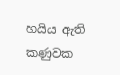හයිය ඇති කණුවක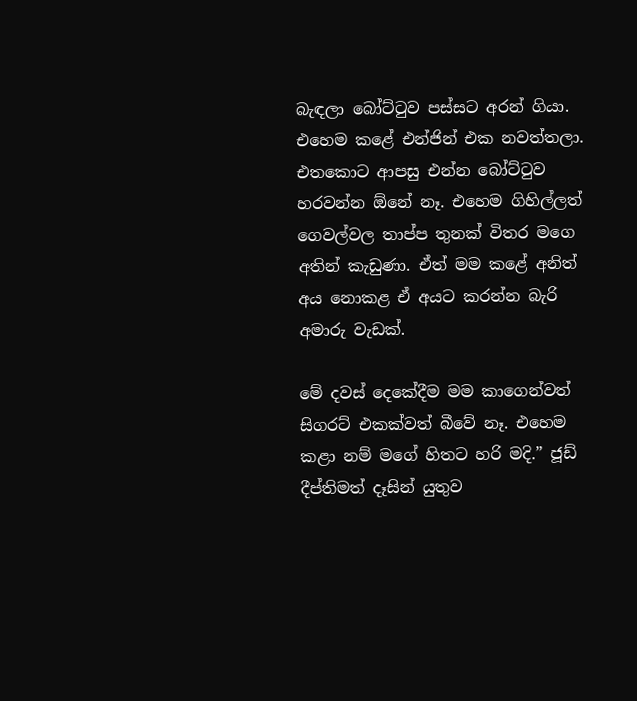බැඳලා බෝට්ටුව පස්සට අරන් ගියා. එහෙම කළේ එන්ජින් එක නවත්තලා. එතකොට ආපසු එන්න බෝට්ටුව හරවන්න ඕනේ නෑ. එහෙම ගිහිල්ලත් ගෙවල්වල තාප්ප තුනක් විතර මගෙ අතින් කැඩුණා. ඒත් මම කළේ අනිත් අය නොකළ ඒ අයට කරන්න බැරි අමාරු වැඩක්.

මේ දවස් දෙකේදීම මම කාගෙන්වත් සිගරට් එකක්වත් බීවේ නෑ. එහෙම කළා නම් මගේ හිතට හරි මදි.” ජූඩ් දීප්තිමත් දෑසින් යුතුව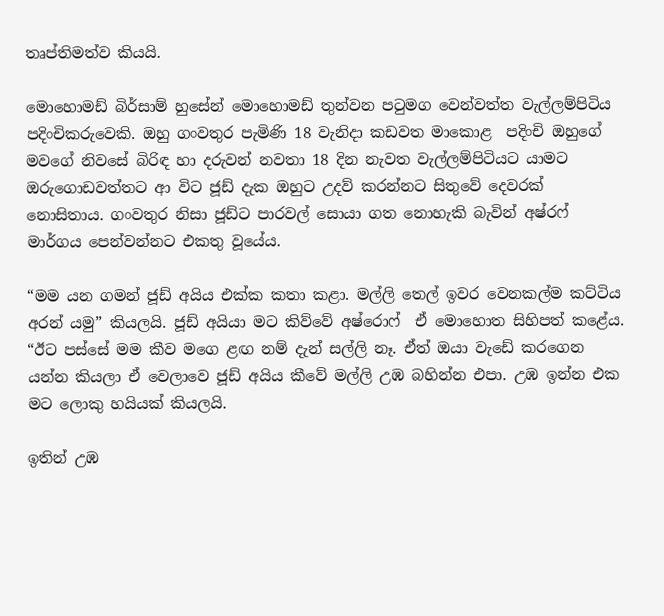තෘප්තිමත්ව කියයි.

මොහොමඩ් බිර්සාම් හුසේන් මොහොමඩ් තුන්වන පටුමග වෙන්වත්ත වැල්ලම්පිටිය පදිංචිකරුවෙකි. ඔහු ගංවතුර පැමිණි 18 වැනිදා කඩවත මාකොළ  පදිංචි ඔහුගේ මවගේ නිවසේ බිරිඳ හා දරුවන් නවතා 18 දින නැවත වැල්ලම්පිටියට යාමට ඔරුගොඩවත්තට ආ විට ජූඩ් දැක ඔහුට උදව් කරන්නට සිතුවේ දෙවරක් නොසිතාය. ගංවතුර නිසා ජූඩ්ට පාරවල් සොයා ගත නොහැකි බැවින් අෂ්රෆ් මාර්ගය පෙන්වන්නට එකතු වූයේය.

“මම යන ගමන් ජූඩ් අයිය එක්ක කතා කළා. මල්ලි තෙල් ඉවර වෙනකල්ම කට්ටිය අරන් යමු” කියලයි. ජූඩ් අයියා මට කිව්වේ අෂ්රොෆ්  ඒ මොහොත සිහිපත් කළේය. “ඊට පස්සේ මම කීව මගෙ ළඟ නම් දැන් සල්ලි නෑ. ඒත් ඔයා වැඩේ කරගෙන යන්න කියලා ඒ වෙලාවෙ ජූඩ් අයිය කීවේ මල්ලි උඹ බහින්න එපා. උඹ ඉන්න එක මට ලොකු හයියක් කියලයි.

ඉතින් උඹ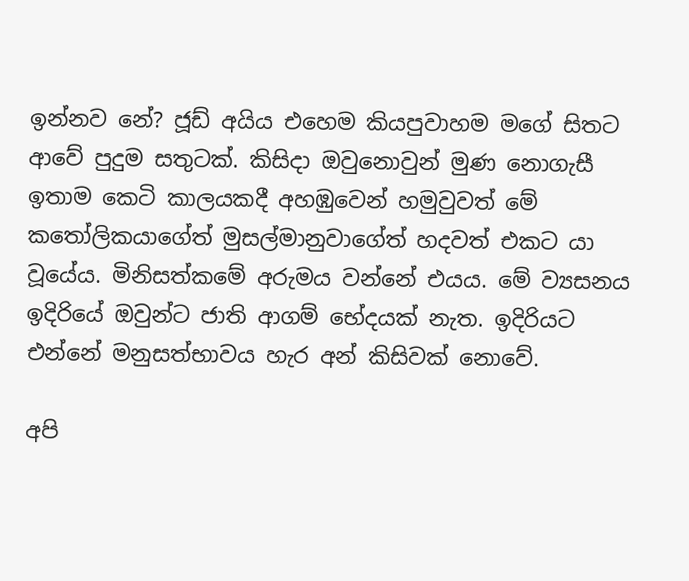ඉන්නව නේ? ජූඩ් අයිය එහෙම කියපුවාහම මගේ සිතට ආවේ පුදුම සතුටක්. කිසිදා ඔවුනොවුන් මුණ නොගැසී ඉතාම කෙටි කාලයකදී අහඹුවෙන් හමුවුවත් මේ කතෝලිකයාගේත් මුසල්මානුවාගේත් හදවත් එකට යා වූයේය. මිනිසත්කමේ අරුමය වන්නේ එයය. මේ ව්‍යසනය ඉදිරියේ ඔවුන්ට ජාති ආගම් භේදයක් නැත. ඉදිරියට එන්නේ මනුසත්භාවය හැර අන් කිසිවක් නොවේ.

අපි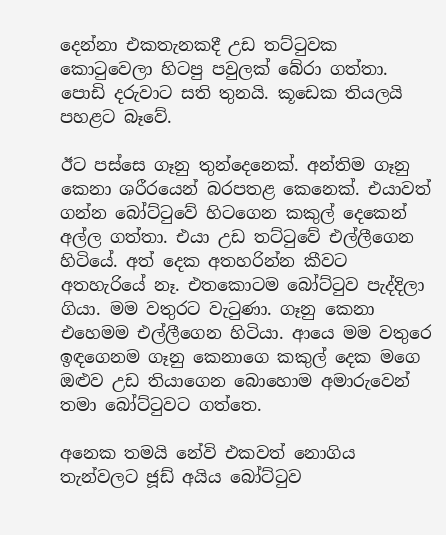දෙන්නා එකතැනකදී උඩ තට්ටුවක කොටුවෙලා හිටපු පවුලක් බේරා ගත්තා. පොඩි දරුවාට සති තුනයි. කූඩෙක තියලයි පහළට බෑවේ.

ඊට පස්සෙ ගෑනු තුන්දෙනෙක්. අන්තිම ගෑනු කෙනා ශරීරයෙන් බරපතළ කෙනෙක්. එයාවත් ගන්න බෝට්ටුවේ හිටගෙන කකුල් දෙකෙන් අල්ල ගත්තා. එයා උඩ තට්ටුවේ එල්ලීගෙන හිටියේ. අත් දෙක අතහරින්න කීවට අතහැරියේ නෑ. එතකොටම බෝට්ටුව පැද්දිලා ගියා. මම වතුරට වැටුණා. ගෑනු කෙනා එහෙමම එල්ලීගෙන හිටියා. ආයෙ මම වතුරෙ ඉඳගෙනම ගෑනු කෙනාගෙ කකුල් දෙක මගෙ ඔළුව උඩ තියාගෙන බොහොම අමාරුවෙන් තමා බෝට්ටුවට ගත්තෙ.

අනෙක තමයි නේවි එකවත් නොගිය තැන්වලට ජූඩ් අයිය බෝට්ටුව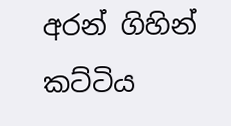අරන් ගිහින් කට්ටිය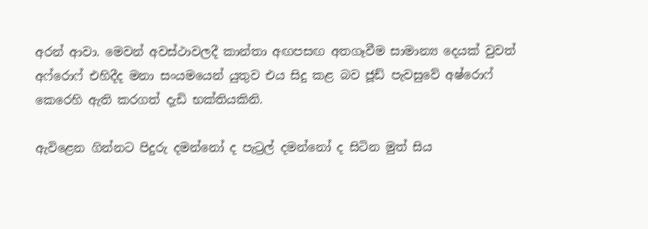අරන් ආවා. මෙවන් අවස්ථාවලදී කාන්තා අඟපසඟ අතගෑවීම සාමාන්‍ය දෙයක් වුවත් අෆ්රොෆ් එහිදීද මනා සංයමයෙන් යුතුව එය සිදු කළ බව ජූඩ් පැවසුවේ අෂ්රොෆ් කෙරෙහි ඇති කරගත් දැඩි භක්තියකිනි.

ඇවිළෙන ගින්නට පිදුරු දමන්නෝ ද පැට්‍රල් දමන්නෝ ද සිටින මුත් සිය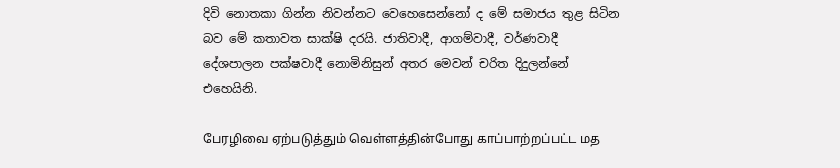දිවි නොතකා ගින්න නිවන්නට වෙහෙසෙන්නෝ ද මේ සමාජය තුළ සිටින බව මේ කතාවත සාක්ෂි දරයි. ජාතිවාදී, ආගම්වාදී, වර්ණවාදී දේශපාලන පක්ෂවාදී නොමිනිසුන් අතර මෙවන් චරිත දිදුලන්නේ එහෙයිනි.

பேரழிவை ஏற்படுத்தும் வெள்ளத்தின்போது காப்பாற்றப்பட்ட மத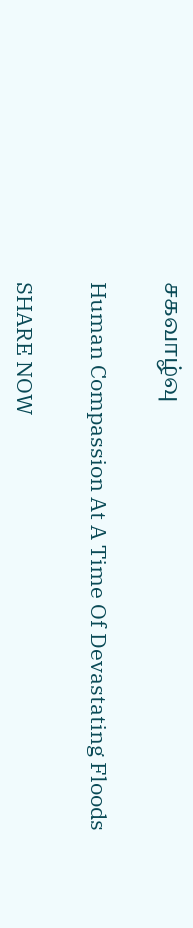சகவாழ்வு

Human Compassion At A Time Of Devastating Floods

SHARE NOW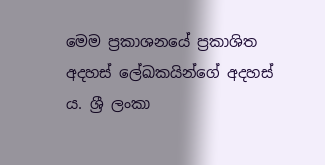මෙම ප්‍රකාශනයේ ප්‍රකාශිත අදහස් ලේඛකයින්ගේ අදහස් ය. ශ්‍රී ලංකා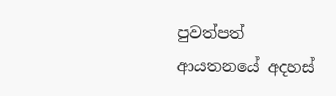පුවත්පත් ආයතනයේ අදහස්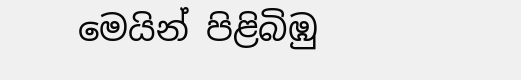මෙයින් පිළිබිඹු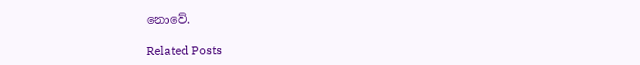නොවේ.

Related Posts